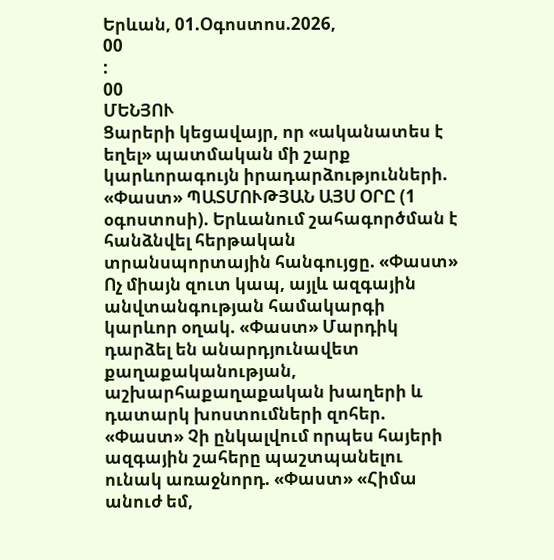Երևան, 01.Օգոստոս.2026,
00
:
00
ՄԵՆՅՈՒ
Ցարերի կեցավայր, որ «ականատես է եղել» պատմական մի շարք կարևորագույն իրադարձությունների. «Փաստ» ՊԱՏՄՈՒԹՅԱՆ ԱՅՍ ՕՐԸ (1 օգոստոսի). Երևանում շահագործման է հանձնվել հերթական տրանսպորտային հանգույցը. «Փաստ» Ոչ միայն զուտ կապ, այլև ազգային անվտանգության համակարգի կարևոր օղակ. «Փաստ» Մարդիկ դարձել են անարդյունավետ քաղաքականության, աշխարհաքաղաքական խաղերի և դատարկ խոստումների զոհեր. «Փաստ» Չի ընկալվում որպես հայերի ազգային շահերը պաշտպանելու ունակ առաջնորդ. «Փաստ» «Հիմա անուժ եմ,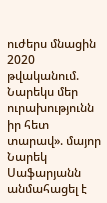ուժերս մնացին 2020 թվականում. Նարեկս մեր ուրախությունն իր հետ տարավ». մայոր Նարեկ Սաֆարյանն անմահացել է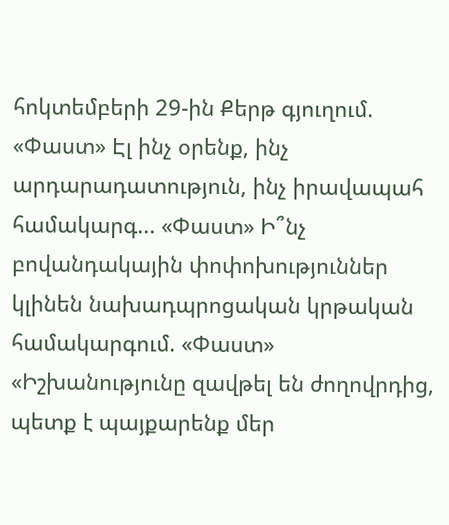հոկտեմբերի 29-ին Քերթ գյուղում. «Փաստ» Էլ ինչ օրենք, ինչ արդարադատություն, ինչ իրավապահ համակարգ... «Փաստ» Ի՞նչ բովանդակային փոփոխություններ կլինեն նախադպրոցական կրթական համակարգում. «Փաստ» «Իշխանությունը զավթել են ժողովրդից, պետք է պայքարենք մեր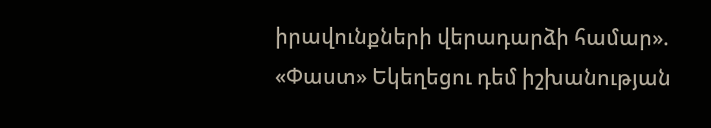իրավունքների վերադարձի համար». «Փաստ» Եկեղեցու դեմ իշխանության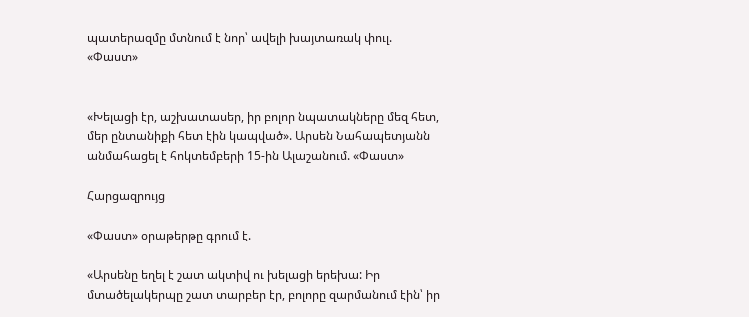պատերազմը մտնում է նոր՝ ավելի խայտառակ փուլ. «Փաստ»


«Խելացի էր, աշխատասեր, իր բոլոր նպատակները մեզ հետ, մեր ընտանիքի հետ էին կապված». Արսեն Նահապետյանն անմահացել է հոկտեմբերի 15-ին Ալաշանում. «Փաստ»

Հարցազրույց

«Փաստ» օրաթերթը գրում է.

«Արսենը եղել է շատ ակտիվ ու խելացի երեխա: Իր մտածելակերպը շատ տարբեր էր, բոլորը զարմանում էին՝ իր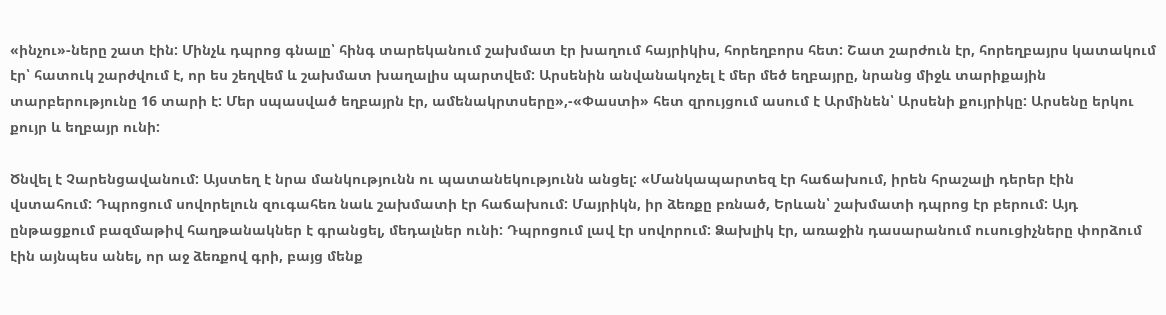«ինչու»-ները շատ էին: Մինչև դպրոց գնալը՝ հինգ տարեկանում շախմատ էր խաղում հայրիկիս, հորեղբորս հետ: Շատ շարժուն էր, հորեղբայրս կատակում էր՝ հատուկ շարժվում է, որ ես շեղվեմ և շախմատ խաղալիս պարտվեմ: Արսենին անվանակոչել է մեր մեծ եղբայրը, նրանց միջև տարիքային տարբերությունը 16 տարի է: Մեր սպասված եղբայրն էր, ամենակրտսերը»,-«Փաստի» հետ զրույցում ասում է Արմինեն՝ Արսենի քույրիկը: Արսենը երկու քույր և եղբայր ունի:

Ծնվել է Չարենցավանում: Այստեղ է նրա մանկությունն ու պատանեկությունն անցել: «Մանկապարտեզ էր հաճախում, իրեն հրաշալի դերեր էին վստահում: Դպրոցում սովորելուն զուգահեռ նաև շախմատի էր հաճախում: Մայրիկն, իր ձեռքը բռնած, Երևան՝ շախմատի դպրոց էր բերում: Այդ ընթացքում բազմաթիվ հաղթանակներ է գրանցել, մեդալներ ունի: Դպրոցում լավ էր սովորում: Ձախլիկ էր, առաջին դասարանում ուսուցիչները փորձում էին այնպես անել, որ աջ ձեռքով գրի, բայց մենք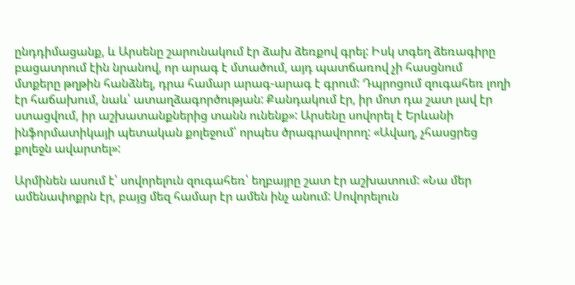ընդդիմացանք, և Արսենը շարունակում էր ձախ ձեռքով գրել: Իսկ տգեղ ձեռագիրը բացատրում էին նրանով, որ արագ է մտածում, այդ պատճառով չի հասցնում մտքերը թղթին հանձնել, դրա համար արագ-արագ է գրում: Դպրոցում զուգահեռ լողի էր հաճախում, նաև՝ ատաղձագործության: Քանդակում էր, իր մոտ դա շատ լավ էր ստացվում, իր աշխատանքներից տանն ունենք»: Արսենը սովորել է Երևանի ինֆորմատիկայի պետական քոլեջում՝ որպես ծրագրավորող: «Ավաղ, չհասցրեց քոլեջն ավարտել»:

Արմինեն ասում է՝ սովորելուն զուգահեռ՝ եղբայրը շատ էր աշխատում: «Նա մեր ամենափոքրն էր, բայց մեզ համար էր ամեն ինչ անում: Սովորելուն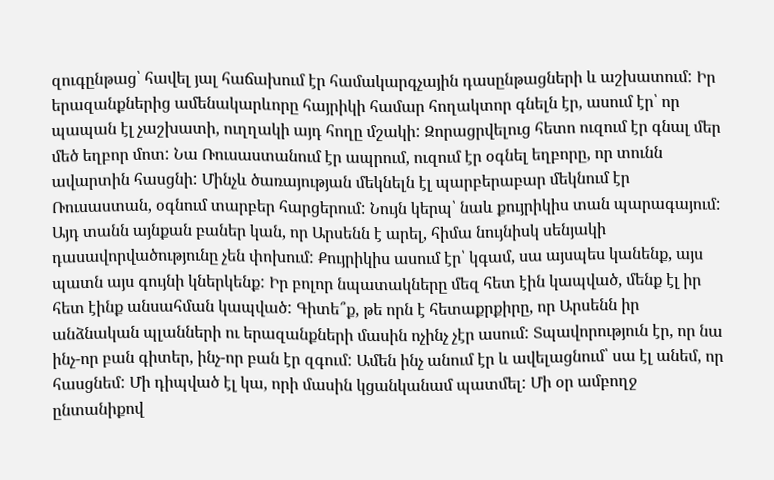զուգընթաց՝ հավել յալ հաճախում էր համակարգչային դասընթացների և աշխատում: Իր երազանքներից ամենակարևորը հայրիկի համար հողակտոր գնելն էր, ասում էր՝ որ պապան էլ չաշխատի, ուղղակի այդ հողը մշակի: Զորացրվելուց հետո ուզում էր գնալ մեր մեծ եղբոր մոտ: Նա Ռուսաստանում էր ապրում, ուզում էր օգնել եղբորը, որ տունն ավարտին հասցնի: Մինչև ծառայության մեկնելն էլ պարբերաբար մեկնում էր Ռուսաստան, օգնում տարբեր հարցերում: Նույն կերպ՝ նաև քույրիկիս տան պարագայում: Այդ տանն այնքան բաներ կան, որ Արսենն է արել, հիմա նույնիսկ սենյակի դասավորվածությունը չեն փոխում: Քույրիկիս ասում էր՝ կգամ, սա այսպես կանենք, այս պատն այս գույնի կներկենք: Իր բոլոր նպատակները մեզ հետ էին կապված, մենք էլ իր հետ էինք անսահման կապված: Գիտե՞ք, թե որն է հետաքրքիրը, որ Արսենն իր անձնական պլանների ու երազանքների մասին ոչինչ չէր ասում: Տպավորություն էր, որ նա ինչ-որ բան գիտեր, ինչ-որ բան էր զգում: Ամեն ինչ անում էր և ավելացնում՝ սա էլ անեմ, որ հասցնեմ: Մի դիպված էլ կա, որի մասին կցանկանամ պատմել: Մի օր ամբողջ ընտանիքով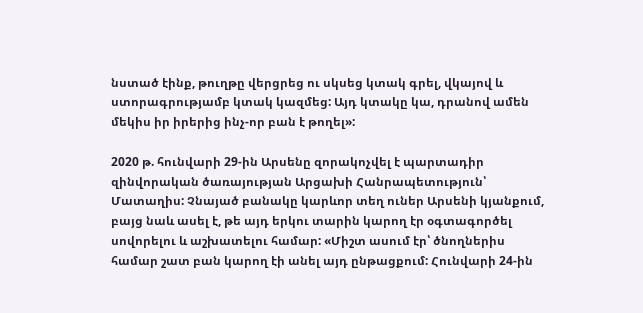նստած էինք, թուղթը վերցրեց ու սկսեց կտակ գրել, վկայով և ստորագրությամբ կտակ կազմեց: Այդ կտակը կա, դրանով ամեն մեկիս իր իրերից ինչ-որ բան է թողել»:

2020 թ. հունվարի 29-ին Արսենը զորակոչվել է պարտադիր զինվորական ծառայության Արցախի Հանրապետություն՝ Մատաղիս: Չնայած բանակը կարևոր տեղ ուներ Արսենի կյանքում, բայց նաև ասել է, թե այդ երկու տարին կարող էր օգտագործել սովորելու և աշխատելու համար: «Միշտ ասում էր՝ ծնողներիս համար շատ բան կարող էի անել այդ ընթացքում: Հունվարի 24-ին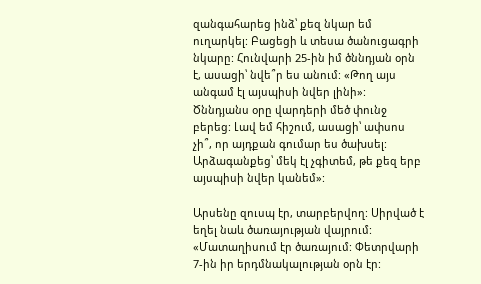զանգահարեց ինձ՝ քեզ նկար եմ ուղարկել: Բացեցի և տեսա ծանուցագրի նկարը: Հունվարի 25-ին իմ ծննդյան օրն է, ասացի՝ նվե՞ր ես անում: «Թող այս անգամ էլ այսպիսի նվեր լինի»: Ծննդյանս օրը վարդերի մեծ փունջ բերեց: Լավ եմ հիշում, ասացի՝ ափսոս չի՞, որ այդքան գումար ես ծախսել: Արձագանքեց՝ մեկ էլ չգիտեմ, թե քեզ երբ այսպիսի նվեր կանեմ»:

Արսենը զուսպ էր, տարբերվող: Սիրված է եղել նաև ծառայության վայրում: «Մատաղիսում էր ծառայում: Փետրվարի 7-ին իր երդմնակալության օրն էր: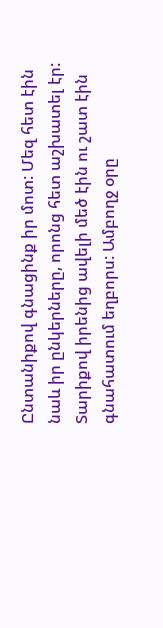Ընտանիքով գնացինք իր մոտ: Մեզ հետ էին նաև իր ընկերները, որոնց հետ աշխատել էր: Տարիքով իրենից ավելի մեծ էին ու շատ էին գնահատում եղբորս: Ամբողջ օրը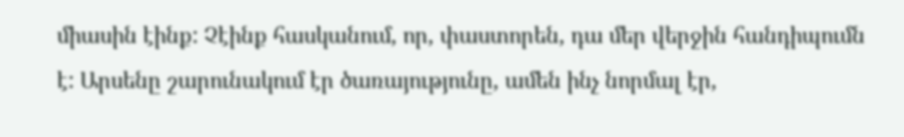միասին էինք: Չէինք հասկանում, որ, փաստորեն, դա մեր վերջին հանդիպումն է: Արսենը շարունակում էր ծառայությունը, ամեն ինչ նորմալ էր,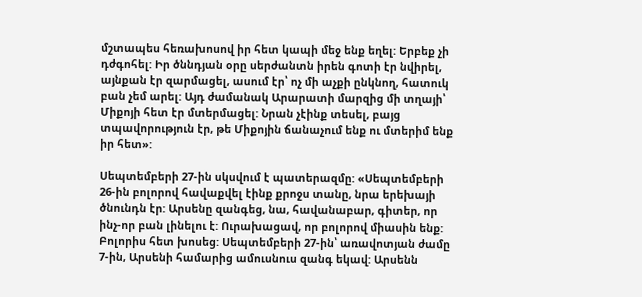մշտապես հեռախոսով իր հետ կապի մեջ ենք եղել: Երբեք չի դժգոհել: Իր ծննդյան օրը սերժանտն իրեն գոտի էր նվիրել, այնքան էր զարմացել, ասում էր՝ ոչ մի աչքի ընկնող, հատուկ բան չեմ արել: Այդ ժամանակ Արարատի մարզից մի տղայի՝ Միքոյի հետ էր մտերմացել: Նրան չէինք տեսել, բայց տպավորություն էր, թե Միքոյին ճանաչում ենք ու մտերիմ ենք իր հետ»:

Սեպտեմբերի 27-ին սկսվում է պատերազմը: «Սեպտեմբերի 26-ին բոլորով հավաքվել էինք քրոջս տանը, նրա երեխայի ծնունդն էր: Արսենը զանգեց, նա, հավանաբար, գիտեր, որ ինչ-որ բան լինելու է: Ուրախացավ, որ բոլորով միասին ենք: Բոլորիս հետ խոսեց: Սեպտեմբերի 27-ին՝ առավոտյան ժամը 7-ին, Արսենի համարից ամուսնուս զանգ եկավ: Արսենն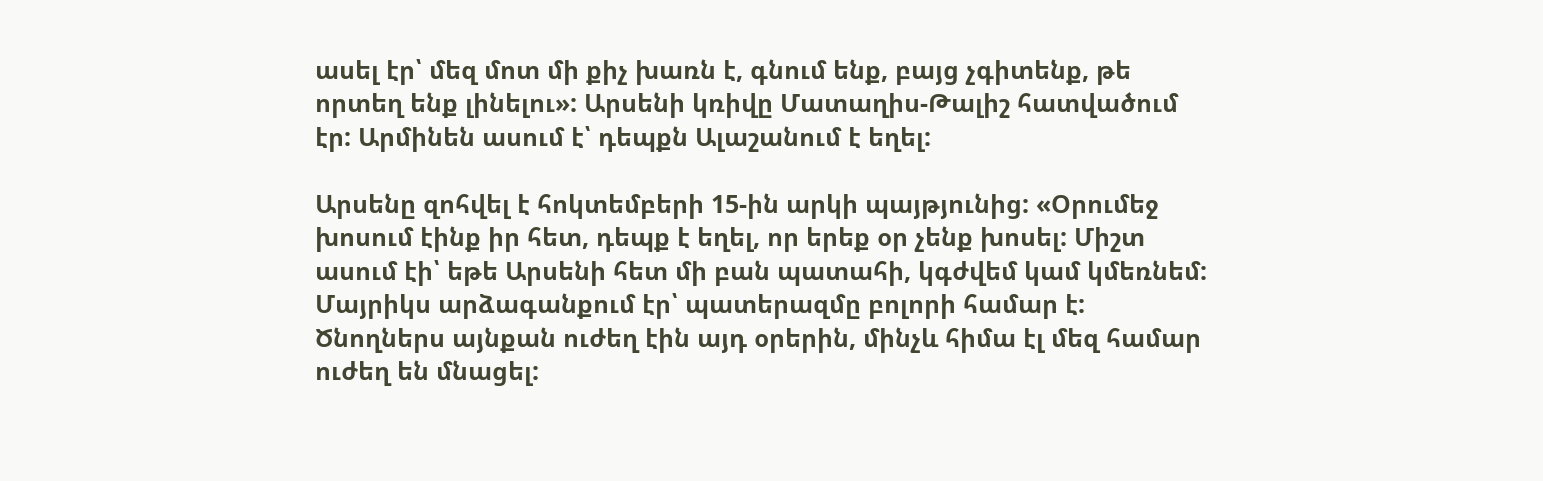ասել էր՝ մեզ մոտ մի քիչ խառն է, գնում ենք, բայց չգիտենք, թե որտեղ ենք լինելու»: Արսենի կռիվը Մատաղիս-Թալիշ հատվածում էր: Արմինեն ասում է՝ դեպքն Ալաշանում է եղել:

Արսենը զոհվել է հոկտեմբերի 15-ին արկի պայթյունից: «Օրումեջ խոսում էինք իր հետ, դեպք է եղել, որ երեք օր չենք խոսել: Միշտ ասում էի՝ եթե Արսենի հետ մի բան պատահի, կգժվեմ կամ կմեռնեմ: Մայրիկս արձագանքում էր՝ պատերազմը բոլորի համար է: Ծնողներս այնքան ուժեղ էին այդ օրերին, մինչև հիմա էլ մեզ համար ուժեղ են մնացել: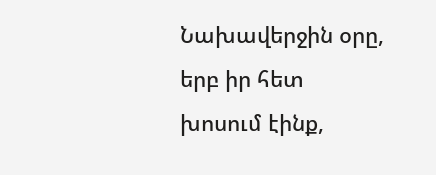Նախավերջին օրը, երբ իր հետ խոսում էինք,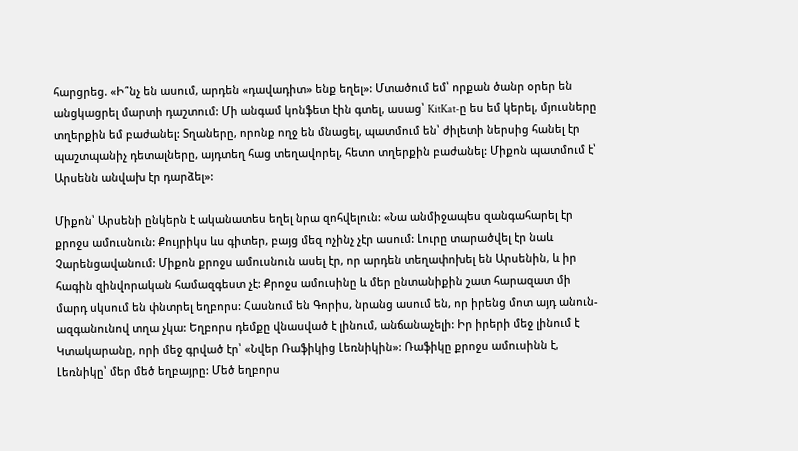հարցրեց. «Ի՞նչ են ասում, արդեն «դավադիտ» ենք եղել»: Մտածում եմ՝ որքան ծանր օրեր են անցկացրել մարտի դաշտում: Մի անգամ կոնֆետ էին գտել, ասաց՝ KitKat-ը ես եմ կերել, մյուսները տղերքին եմ բաժանել: Տղաները, որոնք ողջ են մնացել, պատմում են՝ ժիլետի ներսից հանել էր պաշտպանիչ դետալները, այդտեղ հաց տեղավորել, հետո տղերքին բաժանել: Միքոն պատմում է՝ Արսենն անվախ էր դարձել»:

Միքոն՝ Արսենի ընկերն է ականատես եղել նրա զոհվելուն: «Նա անմիջապես զանգահարել էր քրոջս ամուսնուն: Քույրիկս ևս գիտեր, բայց մեզ ոչինչ չէր ասում: Լուրը տարածվել էր նաև Չարենցավանում: Միքոն քրոջս ամուսնուն ասել էր, որ արդեն տեղափոխել են Արսենին, և իր հագին զինվորական համազգեստ չէ: Քրոջս ամուսինը և մեր ընտանիքին շատ հարազատ մի մարդ սկսում են փնտրել եղբորս: Հասնում են Գորիս, նրանց ասում են, որ իրենց մոտ այդ անուն-ազգանունով տղա չկա: Եղբորս դեմքը վնասված է լինում, անճանաչելի: Իր իրերի մեջ լինում է Կտակարանը, որի մեջ գրված էր՝ «Նվեր Ռաֆիկից Լեռնիկին»: Ռաֆիկը քրոջս ամուսինն է, Լեռնիկը՝ մեր մեծ եղբայրը: Մեծ եղբորս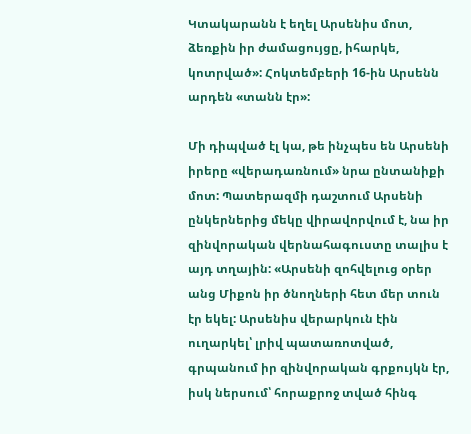Կտակարանն է եղել Արսենիս մոտ, ձեռքին իր ժամացույցը, իհարկե, կոտրված»: Հոկտեմբերի 16-ին Արսենն արդեն «տանն էր»:

Մի դիպված էլ կա, թե ինչպես են Արսենի իրերը «վերադառնում» նրա ընտանիքի մոտ: Պատերազմի դաշտում Արսենի ընկերներից մեկը վիրավորվում է, նա իր զինվորական վերնահագուստը տալիս է այդ տղային: «Արսենի զոհվելուց օրեր անց Միքոն իր ծնողների հետ մեր տուն էր եկել: Արսենիս վերարկուն էին ուղարկել՝ լրիվ պատառոտված, գրպանում իր զինվորական գրքույկն էր, իսկ ներսում՝ հորաքրոջ տված հինգ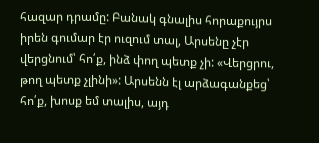հազար դրամը: Բանակ գնալիս հորաքույրս իրեն գումար էր ուզում տալ, Արսենը չէր վերցնում՝ հո՛ք, ինձ փող պետք չի: «Վերցրու, թող պետք չլինի»: Արսենն էլ արձագանքեց՝ հո՛ք, խոսք եմ տալիս, այդ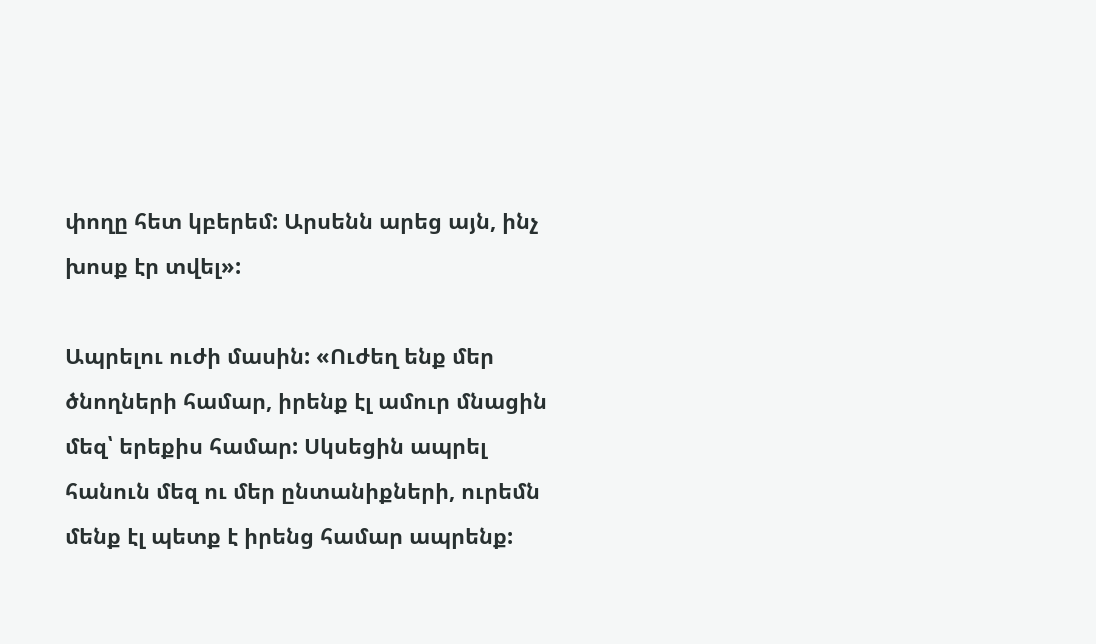փողը հետ կբերեմ: Արսենն արեց այն, ինչ խոսք էր տվել»:

Ապրելու ուժի մասին: «Ուժեղ ենք մեր ծնողների համար, իրենք էլ ամուր մնացին մեզ՝ երեքիս համար: Սկսեցին ապրել հանուն մեզ ու մեր ընտանիքների, ուրեմն մենք էլ պետք է իրենց համար ապրենք: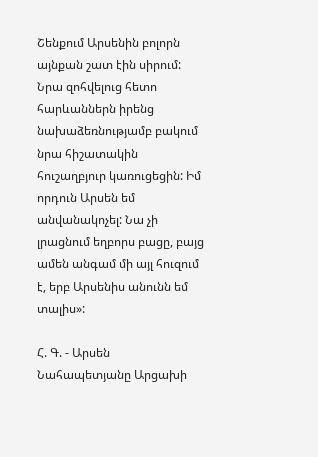Շենքում Արսենին բոլորն այնքան շատ էին սիրում: Նրա զոհվելուց հետո հարևաններն իրենց նախաձեռնությամբ բակում նրա հիշատակին հուշաղբյուր կառուցեցին: Իմ որդուն Արսեն եմ անվանակոչել: Նա չի լրացնում եղբորս բացը, բայց ամեն անգամ մի այլ հուզում է, երբ Արսենիս անունն եմ տալիս»:

Հ. Գ. - Արսեն Նահապետյանը Արցախի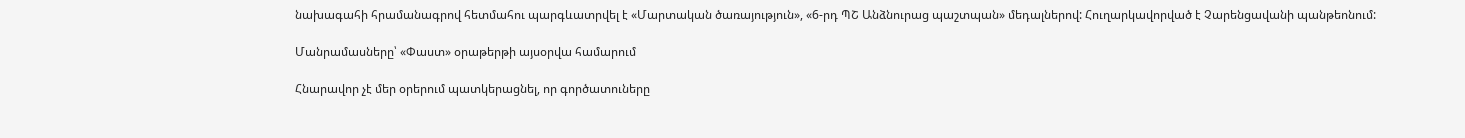նախագահի հրամանագրով հետմահու պարգևատրվել է «Մարտական ծառայություն», «6-րդ ՊՇ Անձնուրաց պաշտպան» մեդալներով: Հուղարկավորված է Չարենցավանի պանթեոնում:

Մանրամասները՝ «Փաստ» օրաթերթի այսօրվա համարում

Հնարավոր չէ մեր օրերում պատկերացնել, որ գործատուները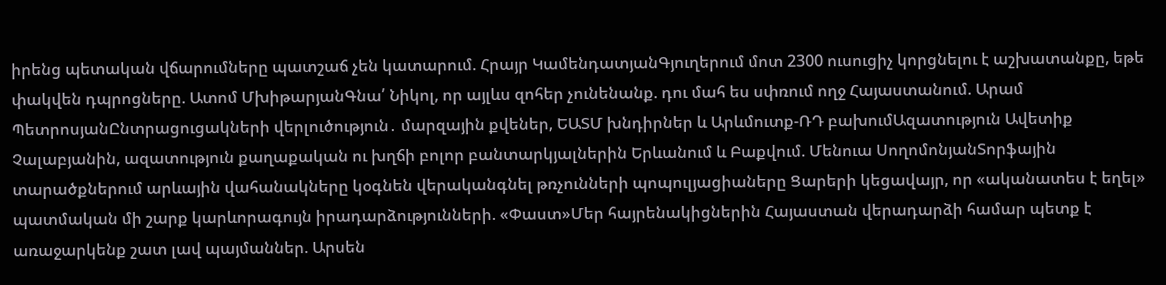իրենց պետական վճարումները պատշաճ չեն կատարում. Հրայր ԿամենդատյանԳյուղերում մոտ 2300 ուսուցիչ կորցնելու է աշխատանքը, եթե փակվեն դպրոցները. Ատոմ ՄխիթարյանԳնա՛ Նիկոլ, որ այլևս զոհեր չունենանք. դու մահ ես սփռում ողջ Հայաստանում. Արամ ՊետրոսյանԸնտրացուցակների վերլուծություն․ մարզային քվեներ, ԵԱՏՄ խնդիրներ և Արևմուտք-ՌԴ բախումԱզատություն Ավետիք Չալաբյանին, ազատություն քաղաքական ու խղճի բոլոր բանտարկյալներին Երևանում և Բաքվում. Մենուա ՍողոմոնյանՏորֆային տարածքներում արևային վահանակները կօգնեն վերականգնել թռչունների պոպուլյացիաները Ցարերի կեցավայր, որ «ականատես է եղել» պատմական մի շարք կարևորագույն իրադարձությունների. «Փաստ»Մեր հայրենակիցներին Հայաստան վերադարձի համար պետք է առաջարկենք շատ լավ պայմաններ. Արսեն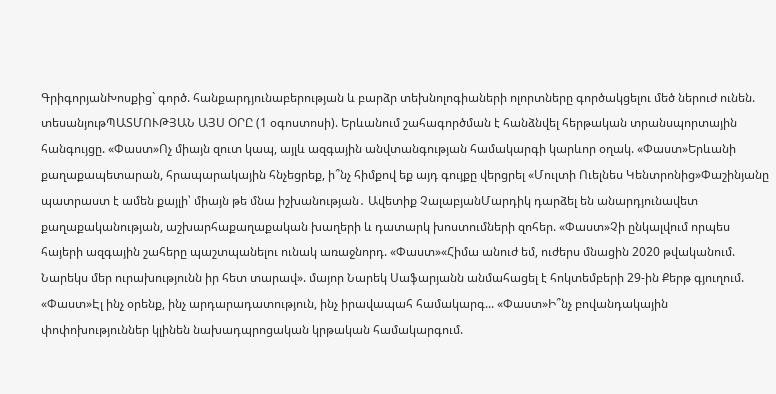ԳրիգորյանԽոսքից` գործ. հանքարդյունաբերության և բարձր տեխնոլոգիաների ոլորտները գործակցելու մեծ ներուժ ունեն. տեսանյութՊԱՏՄՈՒԹՅԱՆ ԱՅՍ ՕՐԸ (1 օգոստոսի). Երևանում շահագործման է հանձնվել հերթական տրանսպորտային հանգույցը. «Փաստ»Ոչ միայն զուտ կապ, այլև ազգային անվտանգության համակարգի կարևոր օղակ. «Փաստ»Երևանի քաղաքապետարան, հրապարակային հնչեցրեք, ի՞նչ հիմքով եք այդ գույքը վերցրել «Մուլտի Ուելնես Կենտրոնից»Փաշինյանը պատրաստ է ամեն քայլի՝ միայն թե մնա իշխանության․ Ավետիք ՉալաբյանՄարդիկ դարձել են անարդյունավետ քաղաքականության, աշխարհաքաղաքական խաղերի և դատարկ խոստումների զոհեր. «Փաստ»Չի ընկալվում որպես հայերի ազգային շահերը պաշտպանելու ունակ առաջնորդ. «Փաստ»«Հիմա անուժ եմ, ուժերս մնացին 2020 թվականում. Նարեկս մեր ուրախությունն իր հետ տարավ». մայոր Նարեկ Սաֆարյանն անմահացել է հոկտեմբերի 29-ին Քերթ գյուղում. «Փաստ»Էլ ինչ օրենք, ինչ արդարադատություն, ինչ իրավապահ համակարգ... «Փաստ»Ի՞նչ բովանդակային փոփոխություններ կլինեն նախադպրոցական կրթական համակարգում.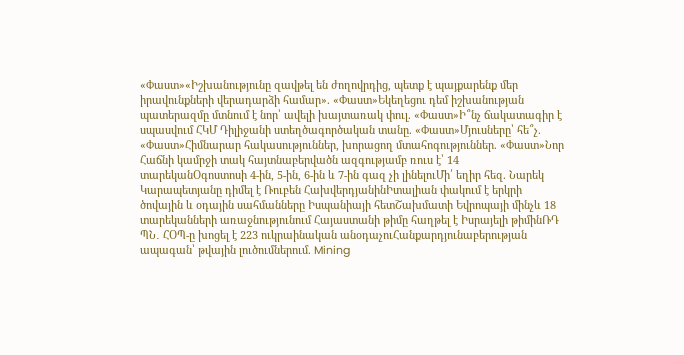«Փաստ»«Իշխանությունը զավթել են ժողովրդից, պետք է պայքարենք մեր իրավունքների վերադարձի համար». «Փաստ»Եկեղեցու դեմ իշխանության պատերազմը մտնում է նոր՝ ավելի խայտառակ փուլ. «Փաստ»Ի՞նչ ճակատագիր է սպասվում ՀԿՄ Դիլիջանի ստեղծագործական տանը. «Փաստ»Մյուսները՝ հե՞չ. «Փաստ»Հիմնարար հակասություններ, խորացող մտահոգություններ. «Փաստ»Նոր Հաճնի կամրջի տակ հայտնաբերվածն ազգությամբ ռուս է՝ 14 տարեկանՕգոստոսի 4-ին, 5-ին, 6-ին և 7-ին գազ չի լինելուՄի՛ եղիր հեզ. Նարեկ Կարապետյանը դիմել է Ռուբեն ՀախվերդյանինԻտալիան փակում է երկրի ծովային և օդային սահմանները Իսպանիայի հետՇախմատի Եվրոպայի մինչև 18 տարեկանների առաջնությունում Հայաստանի թիմը հաղթել է Իսրայելի թիմինՌԴ ՊՆ․ ՀՕՊ-ը խոցել է 223 ուկրաինական անօդաչուՀանքարդյունաբերության ապագան՝ թվային լուծումներում. Mining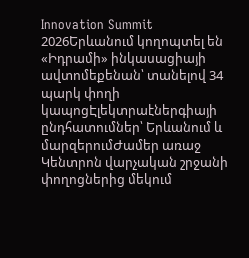Innovation Summit 2026Երևանում կողոպտել են «Իդրամի» ինկասացիայի ավտոմեքենան՝ տանելով 34 պարկ փողի կապոցԷլեկտրաէներգիայի ընդհատումներ՝ Երևանում և մարզերումԺամեր առաջ Կենտրոն վարչական շրջանի փողոցներից մեկում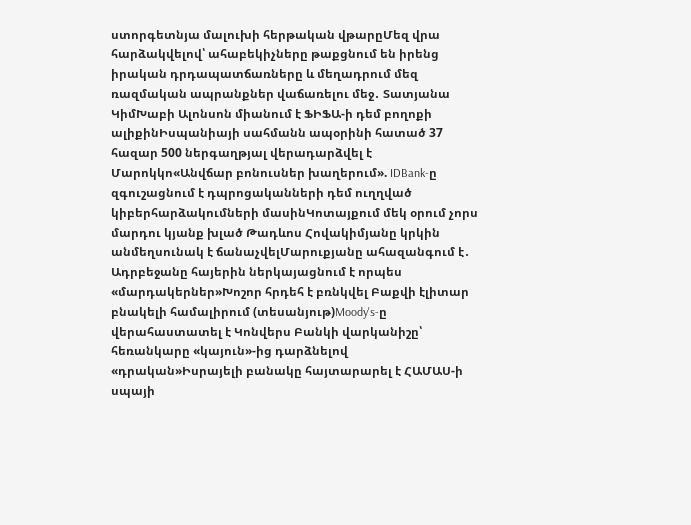ստորգետնյա մալուխի հերթական վթարըՄեզ վրա հարձակվելով՝ ահաբեկիչները թաքցնում են իրենց իրական դրդապատճառները և մեղադրում մեզ ռազմական ապրանքներ վաճառելու մեջ․ Տատյանա ԿիմԽաբի Ալոնսոն միանում է ՖԻՖԱ-ի դեմ բողոքի ալիքինԻսպանիայի սահմանն ապօրինի հատած 37 հազար 500 ներգաղթյալ վերադարձվել է Մարոկկո«Անվճար բոնուսներ խաղերում». IDBank-ը զգուշացնում է դպրոցականների դեմ ուղղված կիբերհարձակումների մասինԿոտայքում մեկ օրում չորս մարդու կյանք խլած Թադևոս Հովակիմյանը կրկին անմեղսունակ է ճանաչվելՄարուքյանը ահազանգում է․ Ադրբեջանը հայերին ներկայացնում է որպես «մարդակերներ»Խոշոր հրդեհ է բռնկվել Բաքվի էլիտար բնակելի համալիրում (տեսանյութ)Moody's-ը վերահաստատել է Կոնվերս Բանկի վարկանիշը՝ հեռանկարը «կայուն»-ից դարձնելով «դրական»Իսրայելի բանակը հայտարարել է ՀԱՄԱՍ-ի սպայի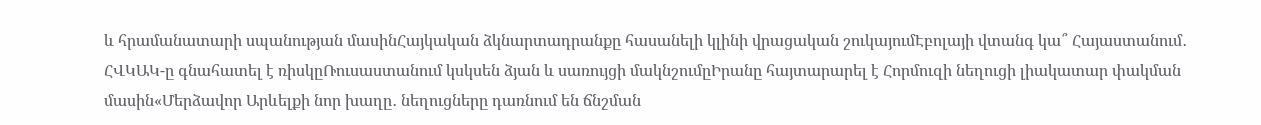և հրամանատարի սպանության մասինՀայկական ձկնարտադրանքը հասանելի կլինի վրացական շուկայումԷբոլայի վտանգ կա՞ Հայաստանում․ ՀՎԿԱԿ-ը գնահատել է ռիսկըՌուսաստանում կսկսեն ձյան և սառույցի մակնշումըԻրանը հայտարարել է Հորմուզի նեղուցի լիակատար փակման մասին«Մերձավոր Արևելքի նոր խաղը․ նեղուցները դառնում են ճնշման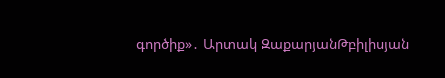գործիք»․ Արտակ ԶաքարյանԹբիլիսյան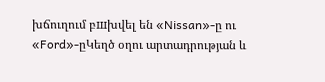խճուղում բшխվել են «Nissan»-ը ու «Ford»-ըԿեղծ օղու արտադրության և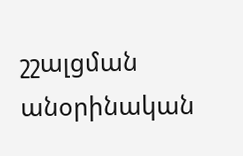շշալցման անօրինական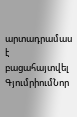արտադրամաս է բացահայտվել ԳյումրիումՆոր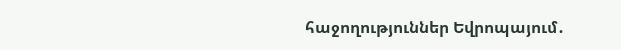հաջողություններ Եվրոպայում․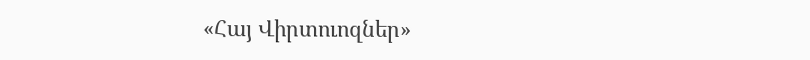«Հայ Վիրտուոզներ»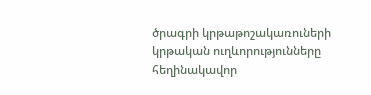ծրագրի կրթաթոշակառուների կրթական ուղևորությունները հեղինակավոր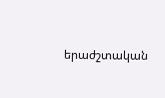երաժշտական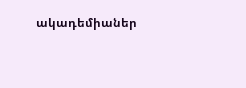ակադեմիաներ